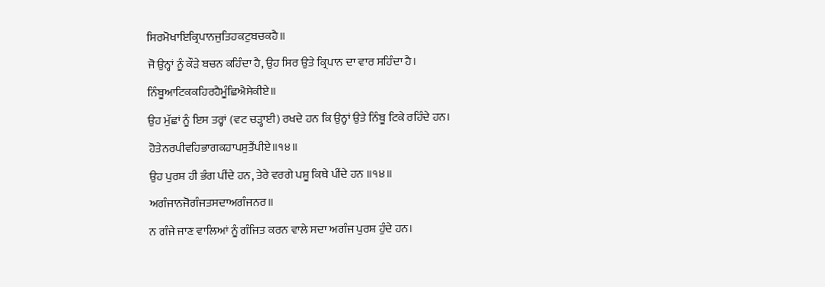ਸਿਰਮੋਖਾਇਕ੍ਰਿਪਾਨਜੁਤਿਹਕਟੁਬਚਕਹੈ॥
ਜੋ ਉਨ੍ਹਾਂ ਨੂੰ ਕੌੜੇ ਬਚਨ ਕਹਿੰਦਾ ਹੈ, ਉਹ ਸਿਰ ਉਤੇ ਕ੍ਰਿਪਾਨ ਦਾ ਵਾਰ ਸਹਿੰਦਾ ਹੈ।
ਨਿੰਬੂਆਟਿਕਕਹਿਰਹੈਮੂੰਛਿਐਸੇਕੀਏ॥
ਉਹ ਮੁੱਛਾਂ ਨੂੰ ਇਸ ਤਰ੍ਹਾਂ (ਵਟ ਚੜ੍ਹਾਈ) ਰਖਦੇ ਹਨ ਕਿ ਉਨ੍ਹਾਂ ਉਤੇ ਨਿੰਬੂ ਟਿਕੇ ਰਹਿੰਦੇ ਹਨ।
ਹੋਤੇਨਰਪੀਵਹਿਭਾਗਕਹਾਪਸੁਤੈਂਪੀਏ॥੧੪॥
ਉਹ ਪੁਰਸ਼ ਹੀ ਭੰਗ ਪੀਂਦੇ ਹਨ, ਤੇਰੇ ਵਰਗੇ ਪਸ਼ੂ ਕਿਥੇ ਪੀਂਦੇ ਹਨ ॥੧੪॥
ਅਗੰਜਾਨਜੋਗੰਜਤਸਦਾਅਗੰਜਨਰ॥
ਨ ਗੰਜੇ ਜਾਣ ਵਾਲਿਆਂ ਨੂੰ ਗੰਜਿਤ ਕਰਨ ਵਾਲੇ ਸਦਾ ਅਗੰਜ ਪੁਰਸ਼ ਹੁੰਦੇ ਹਨ।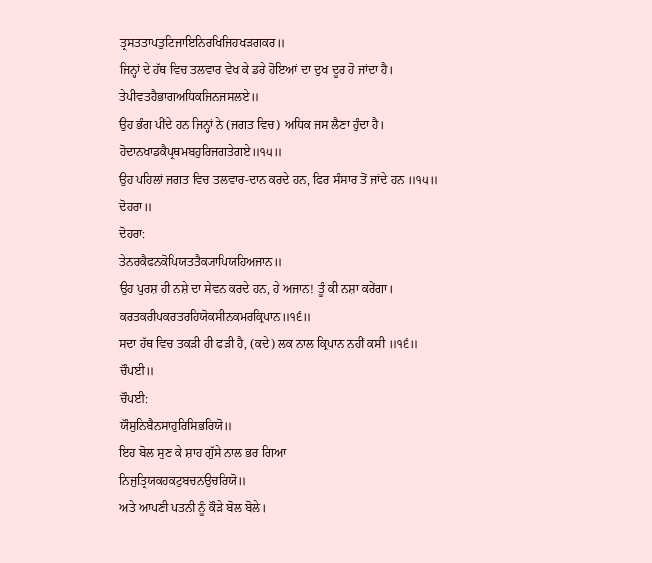ਤ੍ਰਸਤਤਾਪਤੁਟਿਜਾਇਨਿਰਖਿਜਿਹਖੜਗਕਰ॥
ਜਿਨ੍ਹਾਂ ਦੇ ਹੱਥ ਵਿਚ ਤਲਵਾਰ ਵੇਖ ਕੇ ਡਰੇ ਹੋਇਆਂ ਦਾ ਦੁਖ ਦੂਰ ਹੋ ਜਾਂਦਾ ਹੈ।
ਤੇਪੀਵਤਹੈਭਾਗਅਧਿਕਜਿਨਜਸਲਏ॥
ਉਹ ਭੰਗ ਪੀਂਦੇ ਹਨ ਜਿਨ੍ਹਾਂ ਨੇ (ਜਗਤ ਵਿਚ) ਅਧਿਕ ਜਸ ਲੈਣਾ ਹੁੰਦਾ ਹੈ।
ਹੋਦਾਨਖਾਡਕੈਪ੍ਰਥਮਬਹੁਰਿਜਗਤੇਗਏ॥੧੫॥
ਉਹ ਪਹਿਲਾਂ ਜਗਤ ਵਿਚ ਤਲਵਾਰ-ਦਾਨ ਕਰਦੇ ਹਨ, ਫਿਰ ਸੰਸਾਰ ਤੋਂ ਜਾਂਦੇ ਹਨ ॥੧੫॥
ਦੋਹਰਾ॥
ਦੋਹਰਾ:
ਤੇਨਰਕੈਫਨਕੋਪਿਯਤਤੈਕ੍ਯਾਪਿਯਹਿਅਜਾਨ॥
ਉਹ ਪੁਰਸ਼ ਹੀ ਨਸ਼ੇ ਦਾ ਸੇਵਨ ਕਰਦੇ ਹਨ, ਹੇ ਅਜਾਨ! ਤੂੰ ਕੀ ਨਸ਼ਾ ਕਰੇਂਗਾ।
ਕਰਤਕਰੀਪਕਰਤਰਹਿਯੋਕਸੀਨਕਮਰਕ੍ਰਿਪਾਨ॥੧੬॥
ਸਦਾ ਹੱਥ ਵਿਚ ਤਕੜੀ ਹੀ ਫੜੀ ਹੈ, (ਕਦੇ) ਲਕ ਨਾਲ ਕ੍ਰਿਪਾਨ ਨਹੀਂ ਕਸੀ ॥੧੬॥
ਚੌਪਈ॥
ਚੌਪਈ:
ਯੌਸੁਨਿਬੈਨਸਾਹੁਰਿਸਿਭਰਿਯੋ॥
ਇਹ ਬੋਲ ਸੁਣ ਕੇ ਸ਼ਾਹ ਗੁੱਸੇ ਨਾਲ ਭਰ ਗਿਆ
ਨਿਜੁਤ੍ਰਿਯਕਹਕਟੁਬਚਨਉਚਰਿਯੋ॥
ਅਤੇ ਆਪਣੀ ਪਤਨੀ ਨੂੰ ਕੌੜੇ ਬੋਲ ਬੋਲੇ।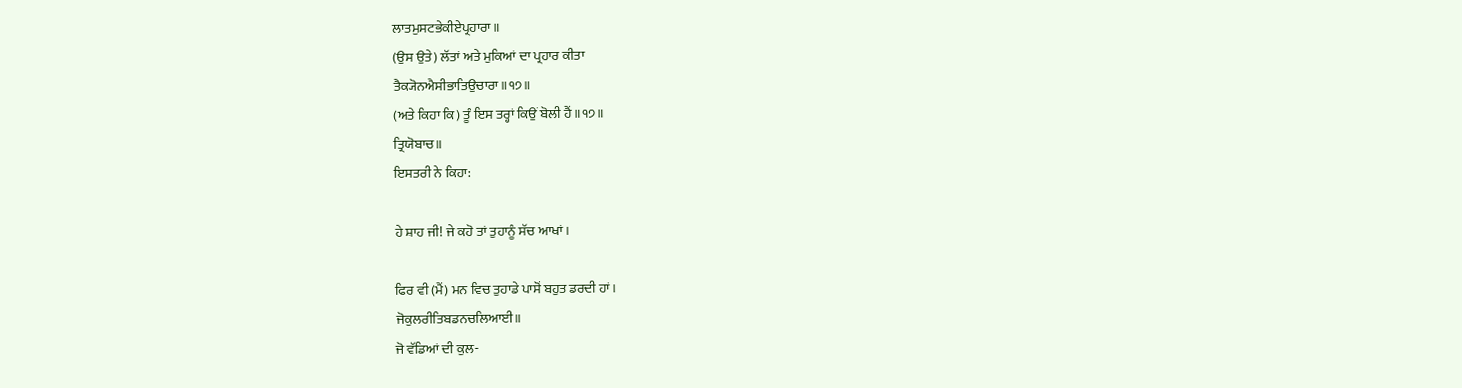ਲਾਤਮੁਸਟਭੇਕੀਏਪ੍ਰਹਾਰਾ॥
(ਉਸ ਉਤੇ) ਲੱਤਾਂ ਅਤੇ ਮੁਕਿਆਂ ਦਾ ਪ੍ਰਹਾਰ ਕੀਤਾ
ਤੈਕ੍ਯੋਨਐਸੀਭਾਤਿਉਚਾਰਾ॥੧੭॥
(ਅਤੇ ਕਿਹਾ ਕਿ) ਤੂੰ ਇਸ ਤਰ੍ਹਾਂ ਕਿਉਂ ਬੋਲੀ ਹੈਂ ॥੧੭॥
ਤ੍ਰਿਯੋਬਾਚ॥
ਇਸਤਰੀ ਨੇ ਕਿਹਾ:

ਹੇ ਸ਼ਾਹ ਜੀ! ਜੇ ਕਹੋ ਤਾਂ ਤੁਹਾਨੂੰ ਸੱਚ ਆਖਾਂ।

ਫਿਰ ਵੀ (ਮੈਂ) ਮਨ ਵਿਚ ਤੁਹਾਡੇ ਪਾਸੋਂ ਬਹੁਤ ਡਰਦੀ ਹਾਂ।
ਜੋਕੁਲਰੀਤਿਬਡਨਚਲਿਆਈ॥
ਜੋ ਵੱਡਿਆਂ ਦੀ ਕੁਲ-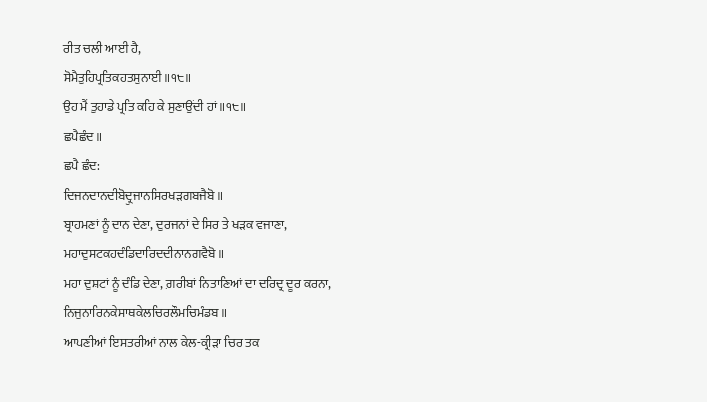ਰੀਤ ਚਲੀ ਆਈ ਹੈ,
ਸੋਮੈਤੁਹਿਪ੍ਰਤਿਕਹਤਸੁਨਾਈ॥੧੮॥
ਉਹ ਮੈਂ ਤੁਹਾਡੇ ਪ੍ਰਤਿ ਕਹਿ ਕੇ ਸੁਣਾਉਂਦੀ ਹਾਂ ॥੧੮॥
ਛਪੈਛੰਦ॥
ਛਪੈ ਛੰਦ:
ਦਿਜਨਦਾਨਦੀਬੋਦ੍ਰੁਜਾਨਸਿਰਖੜਗਬਜੈਬੋ॥
ਬ੍ਰਾਹਮਣਾਂ ਨੂੰ ਦਾਨ ਦੇਣਾ, ਦੁਰਜਨਾਂ ਦੇ ਸਿਰ ਤੇ ਖੜਕ ਵਜਾਣਾ,
ਮਹਾਦੁਸਟਕਹਦੰਡਿਦਾਰਿਦਦੀਨਾਨਗਵੈਬੋ॥
ਮਹਾ ਦੁਸ਼ਟਾਂ ਨੂੰ ਦੰਡਿ ਦੇਣਾ, ਗ਼ਰੀਬਾਂ ਨਿਤਾਣਿਆਂ ਦਾ ਦਰਿਦ੍ਰ ਦੂਰ ਕਰਨਾ,
ਨਿਜੁਨਾਰਿਨਕੇਸਾਥਕੇਲਚਿਰਲੌਮਚਿਮੰਡਬ॥
ਆਪਣੀਆਂ ਇਸਤਰੀਆਂ ਨਾਲ ਕੇਲ-ਕ੍ਰੀੜਾ ਚਿਰ ਤਕ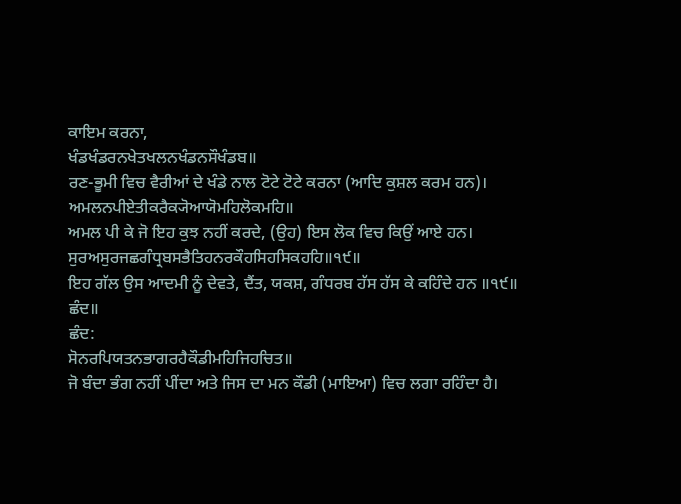ਕਾਇਮ ਕਰਨਾ,
ਖੰਡਖੰਡਰਨਖੇਤਖਲਨਖੰਡਨਸੌਖੰਡਬ॥
ਰਣ-ਭੂਮੀ ਵਿਚ ਵੈਰੀਆਂ ਦੇ ਖੰਡੇ ਨਾਲ ਟੋਟੇ ਟੋਟੇ ਕਰਨਾ (ਆਦਿ ਕੁਸ਼ਲ ਕਰਮ ਹਨ)।
ਅਮਲਨਪੀਏਤੀਕਰੈਕ੍ਯੋਆਯੋਮਹਿਲੋਕਮਹਿ॥
ਅਮਲ ਪੀ ਕੇ ਜੋ ਇਹ ਕੁਝ ਨਹੀਂ ਕਰਦੇ, (ਉਹ) ਇਸ ਲੋਕ ਵਿਚ ਕਿਉਂ ਆਏ ਹਨ।
ਸੁਰਅਸੁਰਜਛਗੰਧ੍ਰਬਸਭੈਤਿਹਨਰਕੌਹਸਿਹਸਿਕਹਹਿ॥੧੯॥
ਇਹ ਗੱਲ ਉਸ ਆਦਮੀ ਨੂੰ ਦੇਵਤੇ, ਦੈਂਤ, ਯਕਸ਼, ਗੰਧਰਬ ਹੱਸ ਹੱਸ ਕੇ ਕਹਿੰਦੇ ਹਨ ॥੧੯॥
ਛੰਦ॥
ਛੰਦ:
ਸੋਨਰਪਿਯਤਨਭਾਗਰਹੈਕੌਡੀਮਹਿਜਿਹਚਿਤ॥
ਜੋ ਬੰਦਾ ਭੰਗ ਨਹੀਂ ਪੀਂਦਾ ਅਤੇ ਜਿਸ ਦਾ ਮਨ ਕੌਡੀ (ਮਾਇਆ) ਵਿਚ ਲਗਾ ਰਹਿੰਦਾ ਹੈ।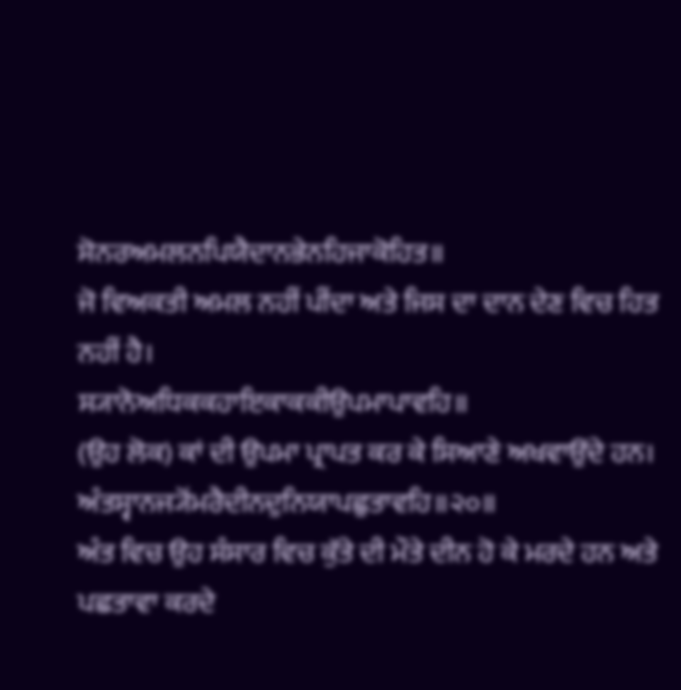ਸੋਨਰਅਮਲਨਪਿਯੈਦਾਨਭੇਨਹਿਜਾਕੋਹਿਤ॥
ਜੋ ਵਿਅਕਤੀ ਅਮਲ ਨਹੀਂ ਪੀਂਦਾ ਅਤੇ ਜਿਸ ਦਾ ਦਾਨ ਦੇਣ ਵਿਚ ਹਿਤ ਨਹੀਂ ਹੈ।
ਸ੍ਯਾਨੋਅਧਿਕਕਹਾਇਕਾਕਕੀਉਪਮਾਪਾਵਹਿ॥
(ਉਹ ਲੋਕ) ਕਾਂ ਦੀ ਉਪਮਾ ਪ੍ਰਾਪਤ ਕਰ ਕੇ ਸਿਆਣੇ ਅਖਵਾਉਂਦੇ ਹਨ।
ਅੰਤਸ੍ਵਾਨਜ੍ਯੋਂਮਰੈਦੀਨਦੁਨਿਯਾਪਛੁਤਾਵਹਿ॥੨੦॥
ਅੰਤ ਵਿਚ ਉਹ ਸੰਸਾਰ ਵਿਚ ਕੁੱਤੇ ਦੀ ਮੌਤੇ ਦੀਨ ਹੋ ਕੇ ਮਰਦੇ ਹਨ ਅਤੇ ਪਛਤਾਵਾ ਕਰਦੇ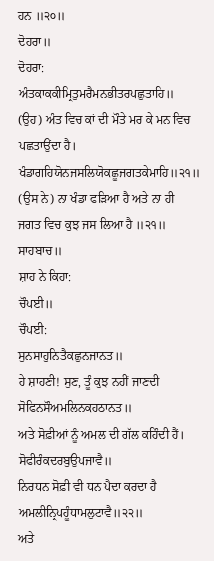ਹਨ ॥੨੦॥
ਦੋਹਰਾ॥
ਦੋਹਰਾ:
ਅੰਤਕਾਕਕੀਮ੍ਰਿਤੁਮਰੈਮਨਭੀਤਰਪਛੁਤਾਹਿ॥
(ਉਹ) ਅੰਤ ਵਿਚ ਕਾਂ ਦੀ ਮੌਤੇ ਮਰ ਕੇ ਮਨ ਵਿਚ ਪਛਤਾਉਂਦਾ ਹੈ।
ਖੰਡਾਗਹਿਯੋਨਜਸਲਿਯੋਕਛੂਜਗਤਕੇਮਾਹਿ॥੨੧॥
(ਉਸ ਨੇ) ਨਾ ਖੰਡਾ ਫੜਿਆ ਹੈ ਅਤੇ ਨਾ ਹੀ ਜਗਤ ਵਿਚ ਕੁਝ ਜਸ ਲਿਆ ਹੈ ॥੨੧॥
ਸਾਹਬਾਚ॥
ਸ਼ਾਹ ਨੇ ਕਿਹਾ:
ਚੌਪਈ॥
ਚੌਪਈ:
ਸੁਨਸਾਹੁਨਿਤੈਕਛੁਨਜਾਨਤ॥
ਹੇ ਸ਼ਾਹਣੀ! ਸੁਣ, ਤੂੰ ਕੁਝ ਨਹੀਂ ਜਾਣਦੀ
ਸੋਫਿਨਸੌਅਮਲਿਨਕਹਠਾਨਤ॥
ਅਤੇ ਸੋਫ਼ੀਆਂ ਨੂੰ ਅਮਲ ਦੀ ਗੱਲ ਕਹਿੰਦੀ ਹੈਂ।
ਸੋਫੀਰੰਕਦਰਬੁਉਪਜਾਵੈ॥
ਨਿਰਧਨ ਸੋਫ਼ੀ ਵੀ ਧਨ ਪੈਦਾ ਕਰਦਾ ਹੈ
ਅਮਲੀਨ੍ਰਿਪਹੂੰਧਾਮਲੁਟਾਵੈ॥੨੨॥
ਅਤੇ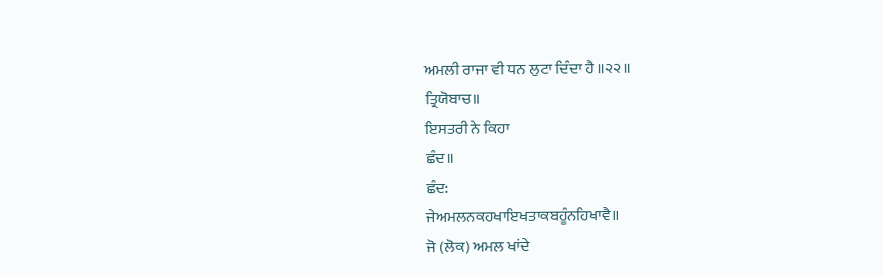ਅਮਲੀ ਰਾਜਾ ਵੀ ਧਨ ਲੁਟਾ ਦਿੰਦਾ ਹੈ ॥੨੨॥
ਤ੍ਰਿਯੋਬਾਚ॥
ਇਸਤਰੀ ਨੇ ਕਿਹਾ
ਛੰਦ॥
ਛੰਦ:
ਜੇਅਮਲਨਕਹਖਾਇਖਤਾਕਬਹੂੰਨਹਿਖਾਵੈ॥
ਜੋ (ਲੋਕ) ਅਮਲ ਖਾਂਦੇ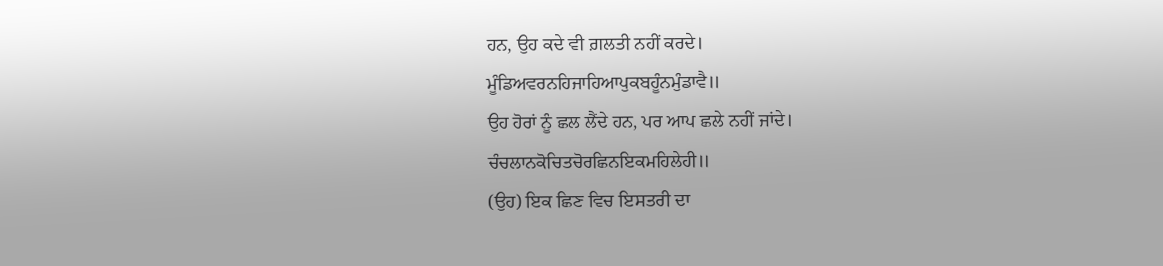ਹਨ, ਉਹ ਕਦੇ ਵੀ ਗ਼ਲਤੀ ਨਹੀਂ ਕਰਦੇ।
ਮੂੰਡਿਅਵਰਨਹਿਜਾਹਿਆਪੁਕਬਹੂੰਨਮੁੰਡਾਵੈ॥
ਉਹ ਹੋਰਾਂ ਨੂੰ ਛਲ ਲੈਂਦੇ ਹਨ, ਪਰ ਆਪ ਛਲੇ ਨਹੀਂ ਜਾਂਦੇ।
ਚੰਚਲਾਨਕੋਚਿਤਚੋਰਛਿਨਇਕਮਹਿਲੇਹੀ॥
(ਉਹ) ਇਕ ਛਿਣ ਵਿਚ ਇਸਤਰੀ ਦਾ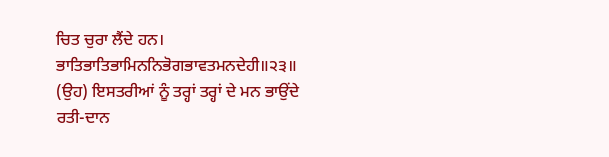ਚਿਤ ਚੁਰਾ ਲੈਂਦੇ ਹਨ।
ਭਾਤਿਭਾਤਿਭਾਮਿਨਨਿਭੋਗਭਾਵਤਮਨਦੇਹੀ॥੨੩॥
(ਉਹ) ਇਸਤਰੀਆਂ ਨੂੰ ਤਰ੍ਹਾਂ ਤਰ੍ਹਾਂ ਦੇ ਮਨ ਭਾਉਂਦੇ ਰਤੀ-ਦਾਨ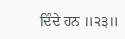ਦਿੰਦੇ ਹਨ ॥੨੩॥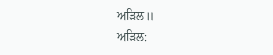ਅੜਿਲ॥
ਅੜਿਲ: